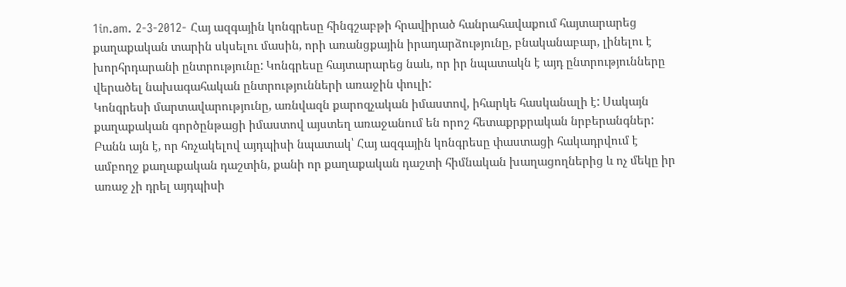1in.am. 2-3-2012- Հայ ազգային կոնգրեսը հինգշաբթի հրավիրած հանրահավաքում հայտարարեց քաղաքական տարին սկսելու մասին, որի առանցքային իրադարձությունը, բնականաբար, լինելու է խորհրդարանի ընտրությունը: Կոնգրեսը հայտարարեց նաև, որ իր նպատակն է այդ ընտրությունները վերածել նախագահական ընտրությունների առաջին փուլի:
Կոնգրեսի մարտավարությունը, առնվազն քարոզչական իմաստով, իհարկե հասկանալի է: Սակայն քաղաքական գործընթացի իմաստով այստեղ առաջանում են որոշ հետաքրքրական նրբերանգներ: Բանն այն է, որ հռչակելով այդպիսի նպատակ՝ Հայ ազգային կոնգրեսը փաստացի հակադրվում է ամբողջ քաղաքական դաշտին, քանի որ քաղաքական դաշտի հիմնական խաղացողներից և ոչ մեկը իր առաջ չի դրել այդպիսի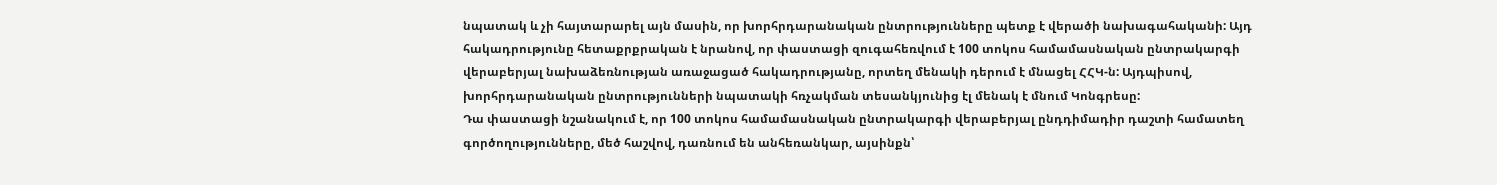նպատակ և չի հայտարարել այն մասին, որ խորհրդարանական ընտրությունները պետք է վերածի նախագահականի: Այդ հակադրությունը հետաքրքրական է նրանով, որ փաստացի զուգահեռվում է 100 տոկոս համամասնական ընտրակարգի վերաբերյալ նախաձեռնության առաջացած հակադրությանը, որտեղ մենակի դերում է մնացել ՀՀԿ-ն: Այդպիսով, խորհրդարանական ընտրությունների նպատակի հռչակման տեսանկյունից էլ մենակ է մնում Կոնգրեսը:
Դա փաստացի նշանակում է, որ 100 տոկոս համամասնական ընտրակարգի վերաբերյալ ընդդիմադիր դաշտի համատեղ գործողությունները, մեծ հաշվով, դառնում են անհեռանկար, այսինքն՝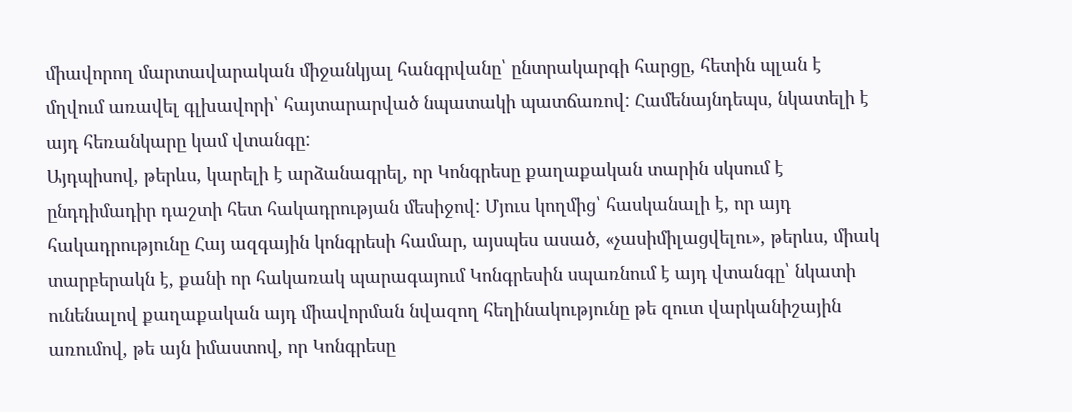միավորող մարտավարական միջանկյալ հանգրվանը՝ ընտրակարգի հարցը, հետին պլան է մղվում առավել գլխավորի՝ հայտարարված նպատակի պատճառով: Համենայնդեպս, նկատելի է այդ հեռանկարը կամ վտանգը:
Այդպիսով, թերևս, կարելի է արձանագրել, որ Կոնգրեսը քաղաքական տարին սկսում է ընդդիմադիր դաշտի հետ հակադրության մեսիջով: Մյուս կողմից՝ հասկանալի է, որ այդ հակադրությունը Հայ ազգային կոնգրեսի համար, այսպես ասած, «չասիմիլացվելու», թերևս, միակ տարբերակն է, քանի որ հակառակ պարագայում Կոնգրեսին սպառնում է այդ վտանգը՝ նկատի ունենալով քաղաքական այդ միավորման նվազող հեղինակությունը թե զուտ վարկանիշային առումով, թե այն իմաստով, որ Կոնգրեսը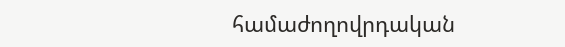համաժողովրդական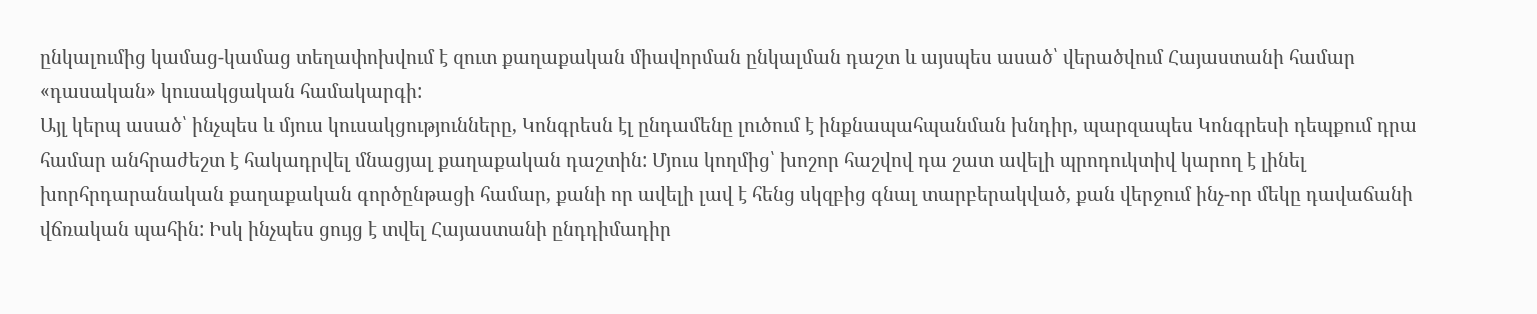ընկալումից կամաց-կամաց տեղափոխվում է զուտ քաղաքական միավորման ընկալման դաշտ և այսպես ասած՝ վերածվում Հայաստանի համար «դասական» կուսակցական համակարգի:
Այլ կերպ ասած՝ ինչպես և մյուս կուսակցությունները, Կոնգրեսն էլ ընդամենը լուծում է ինքնապահպանման խնդիր, պարզապես Կոնգրեսի դեպքում դրա համար անհրաժեշտ է հակադրվել մնացյալ քաղաքական դաշտին: Մյուս կողմից՝ խոշոր հաշվով դա շատ ավելի պրոդուկտիվ կարող է լինել խորհրդարանական քաղաքական գործընթացի համար, քանի որ ավելի լավ է հենց սկզբից գնալ տարբերակված, քան վերջում ինչ-որ մեկը դավաճանի վճռական պահին: Իսկ ինչպես ցույց է տվել Հայաստանի ընդդիմադիր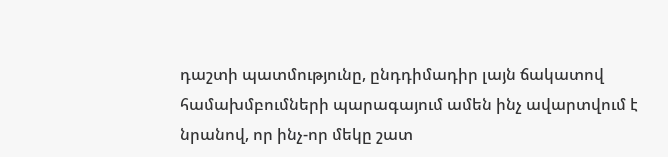դաշտի պատմությունը, ընդդիմադիր լայն ճակատով համախմբումների պարագայում ամեն ինչ ավարտվում է նրանով, որ ինչ-որ մեկը շատ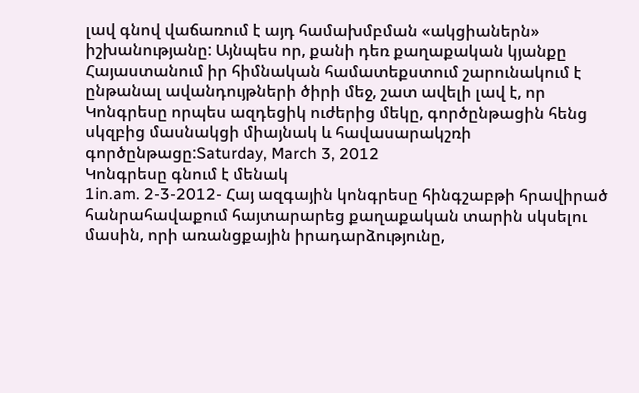լավ գնով վաճառում է այդ համախմբման «ակցիաներն» իշխանությանը: Այնպես որ, քանի դեռ քաղաքական կյանքը Հայաստանում իր հիմնական համատեքստում շարունակում է ընթանալ ավանդույթների ծիրի մեջ, շատ ավելի լավ է, որ Կոնգրեսը որպես ազդեցիկ ուժերից մեկը, գործընթացին հենց սկզբից մասնակցի միայնակ և հավասարակշռի գործընթացը:Saturday, March 3, 2012
Կոնգրեսը գնում է մենակ
1in.am. 2-3-2012- Հայ ազգային կոնգրեսը հինգշաբթի հրավիրած հանրահավաքում հայտարարեց քաղաքական տարին սկսելու մասին, որի առանցքային իրադարձությունը,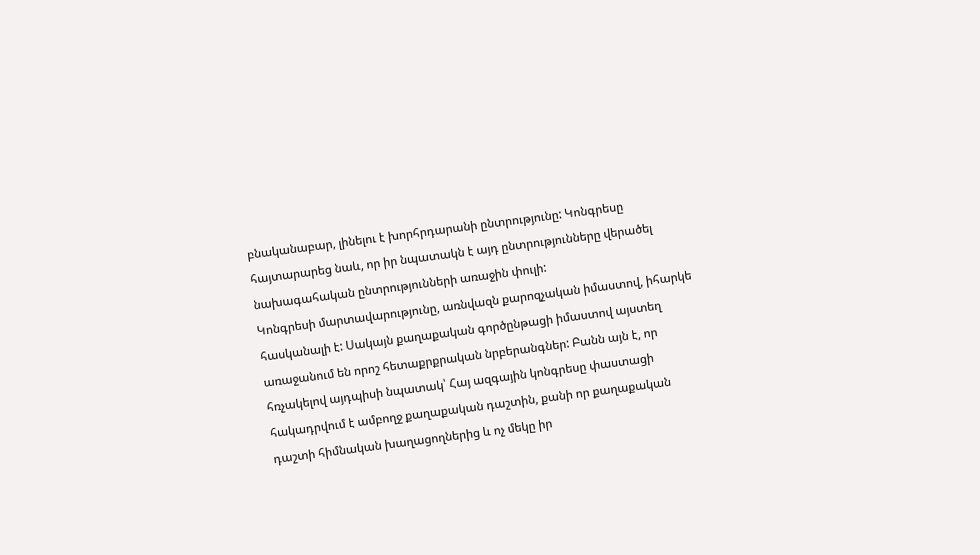բնականաբար, լինելու է խորհրդարանի ընտրությունը: Կոնգրեսը հայտարարեց նաև, որ իր նպատակն է այդ ընտրությունները վերածել նախագահական ընտրությունների առաջին փուլի:
Կոնգրեսի մարտավարությունը, առնվազն քարոզչական իմաստով, իհարկե հասկանալի է: Սակայն քաղաքական գործընթացի իմաստով այստեղ առաջանում են որոշ հետաքրքրական նրբերանգներ: Բանն այն է, որ հռչակելով այդպիսի նպատակ՝ Հայ ազգային կոնգրեսը փաստացի հակադրվում է ամբողջ քաղաքական դաշտին, քանի որ քաղաքական դաշտի հիմնական խաղացողներից և ոչ մեկը իր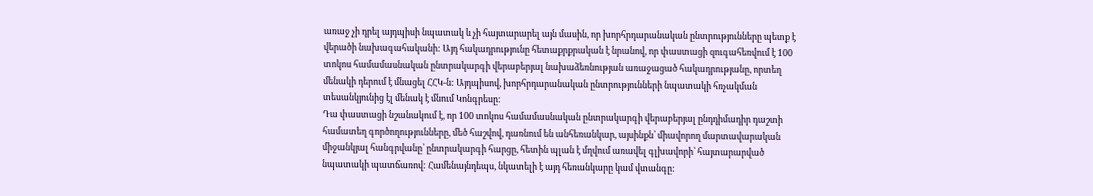առաջ չի դրել այդպիսի նպատակ և չի հայտարարել այն մասին, որ խորհրդարանական ընտրությունները պետք է վերածի նախագահականի: Այդ հակադրությունը հետաքրքրական է նրանով, որ փաստացի զուգահեռվում է 100 տոկոս համամասնական ընտրակարգի վերաբերյալ նախաձեռնության առաջացած հակադրությանը, որտեղ մենակի դերում է մնացել ՀՀԿ-ն: Այդպիսով, խորհրդարանական ընտրությունների նպատակի հռչակման տեսանկյունից էլ մենակ է մնում Կոնգրեսը:
Դա փաստացի նշանակում է, որ 100 տոկոս համամասնական ընտրակարգի վերաբերյալ ընդդիմադիր դաշտի համատեղ գործողությունները, մեծ հաշվով, դառնում են անհեռանկար, այսինքն՝ միավորող մարտավարական միջանկյալ հանգրվանը՝ ընտրակարգի հարցը, հետին պլան է մղվում առավել գլխավորի՝ հայտարարված նպատակի պատճառով: Համենայնդեպս, նկատելի է այդ հեռանկարը կամ վտանգը: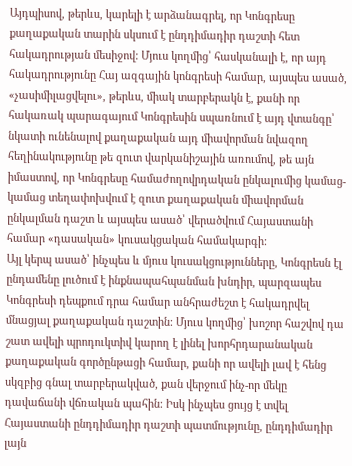Այդպիսով, թերևս, կարելի է արձանագրել, որ Կոնգրեսը քաղաքական տարին սկսում է ընդդիմադիր դաշտի հետ հակադրության մեսիջով: Մյուս կողմից՝ հասկանալի է, որ այդ հակադրությունը Հայ ազգային կոնգրեսի համար, այսպես ասած, «չասիմիլացվելու», թերևս, միակ տարբերակն է, քանի որ հակառակ պարագայում Կոնգրեսին սպառնում է այդ վտանգը՝ նկատի ունենալով քաղաքական այդ միավորման նվազող հեղինակությունը թե զուտ վարկանիշային առումով, թե այն իմաստով, որ Կոնգրեսը համաժողովրդական ընկալումից կամաց-կամաց տեղափոխվում է զուտ քաղաքական միավորման ընկալման դաշտ և այսպես ասած՝ վերածվում Հայաստանի համար «դասական» կուսակցական համակարգի:
Այլ կերպ ասած՝ ինչպես և մյուս կուսակցությունները, Կոնգրեսն էլ ընդամենը լուծում է ինքնապահպանման խնդիր, պարզապես Կոնգրեսի դեպքում դրա համար անհրաժեշտ է հակադրվել մնացյալ քաղաքական դաշտին: Մյուս կողմից՝ խոշոր հաշվով դա շատ ավելի պրոդուկտիվ կարող է լինել խորհրդարանական քաղաքական գործընթացի համար, քանի որ ավելի լավ է հենց սկզբից գնալ տարբերակված, քան վերջում ինչ-որ մեկը դավաճանի վճռական պահին: Իսկ ինչպես ցույց է տվել Հայաստանի ընդդիմադիր դաշտի պատմությունը, ընդդիմադիր լայն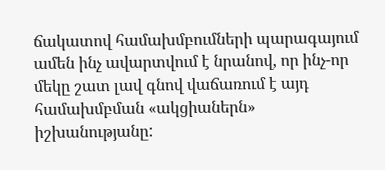ճակատով համախմբումների պարագայում ամեն ինչ ավարտվում է նրանով, որ ինչ-որ մեկը շատ լավ գնով վաճառում է այդ համախմբման «ակցիաներն» իշխանությանը: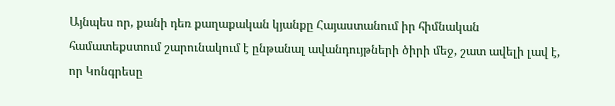Այնպես որ, քանի դեռ քաղաքական կյանքը Հայաստանում իր հիմնական համատեքստում շարունակում է ընթանալ ավանդույթների ծիրի մեջ, շատ ավելի լավ է, որ Կոնգրեսը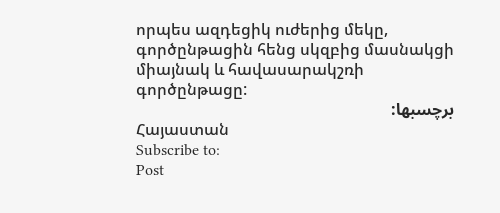որպես ազդեցիկ ուժերից մեկը, գործընթացին հենց սկզբից մասնակցի միայնակ և հավասարակշռի գործընթացը:
برچسبها:
Հայաստան
Subscribe to:
Post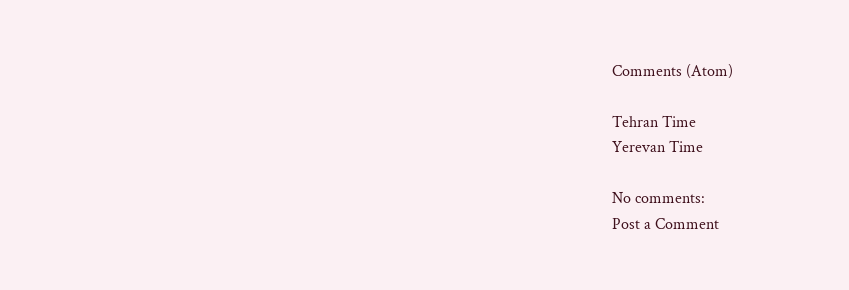Comments (Atom)

Tehran Time
Yerevan Time

No comments:
Post a Comment